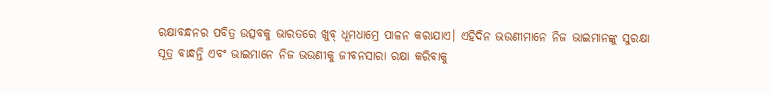ରକ୍ଷାବନ୍ଧନର ପବିତ୍ର ଉତ୍ସବକୁ ଭାରତରେ ଖୁବ୍ ଧୂମଧାମ୍ରେ ପାଳନ କରାଯାଏ। ଏହିଦିନ ଭଉଣୀମାନେ ନିଜ ଭାଇମାନଙ୍କୁ ସୁରକ୍ଷା ସୂତ୍ର ବାନ୍ଧନ୍ତି ଏବଂ ଭାଇମାନେ ନିଜ ଭଉଣୀକୁ ଜୀବନସାରା ରକ୍ଷା କରିବାକୁ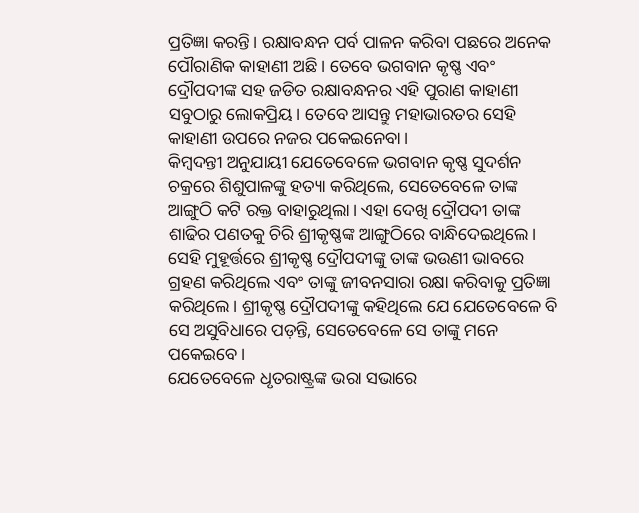ପ୍ରତିଜ୍ଞା କରନ୍ତି। ରକ୍ଷାବନ୍ଧନ ପର୍ବ ପାଳନ କରିବା ପଛରେ ଅନେକ ପୌରାଣିକ କାହାଣୀ ଅଛି। ତେବେ ଭଗବାନ କୃଷ୍ଣ ଏବଂ ଦ୍ରୌପଦୀଙ୍କ ସହ ଜଡିତ ରକ୍ଷାବନ୍ଧନର ଏହି ପୁରାଣ କାହାଣୀ ସବୁଠାରୁ ଲୋକପ୍ରିୟ। ତେବେ ଆସନ୍ତୁ ମହାଭାରତର ସେହି କାହାଣୀ ଉପରେ ନଜର ପକେଇନେବା।
କିମ୍ବଦନ୍ତୀ ଅନୁଯାୟୀ ଯେତେବେଳେ ଭଗବାନ କୃଷ୍ଣ ସୁଦର୍ଶନ ଚକ୍ରରେ ଶିଶୁପାଳଙ୍କୁ ହତ୍ୟା କରିଥିଲେ, ସେତେବେଳେ ତାଙ୍କ ଆଙ୍ଗୁଠି କଟି ରକ୍ତ ବାହାରୁଥିଲା। ଏହା ଦେଖି ଦ୍ରୌପଦୀ ତାଙ୍କ ଶାଢିର ପଣତକୁ ଚିରି ଶ୍ରୀକୃଷ୍ଣଙ୍କ ଆଙ୍ଗୁଠିରେ ବାନ୍ଧିଦେଇଥିଲେ। ସେହି ମୁହୂର୍ତ୍ତରେ ଶ୍ରୀକୃଷ୍ଣ ଦ୍ରୌପଦୀଙ୍କୁ ତାଙ୍କ ଭଉଣୀ ଭାବରେ ଗ୍ରହଣ କରିଥିଲେ ଏବଂ ତାଙ୍କୁ ଜୀବନସାରା ରକ୍ଷା କରିବାକୁ ପ୍ରତିଜ୍ଞା କରିଥିଲେ। ଶ୍ରୀକୃଷ୍ଣ ଦ୍ରୌପଦୀଙ୍କୁ କହିଥିଲେ ଯେ ଯେତେବେଳେ ବି ସେ ଅସୁବିଧାରେ ପଡ଼ନ୍ତି, ସେତେବେଳେ ସେ ତାଙ୍କୁ ମନେ ପକେଇବେ।
ଯେତେବେଳେ ଧୃତରାଷ୍ଟ୍ରଙ୍କ ଭରା ସଭାରେ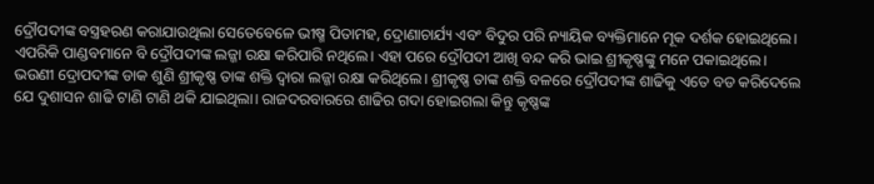ଦ୍ରୌପଦୀଙ୍କ ବସ୍ତ୍ରହରଣ କରାଯାଉଥିଲା ସେତେବେଳେ ଭୀଷ୍ମ ପିତାମହ, ଦ୍ରୋଣାଚାର୍ଯ୍ୟ ଏବଂ ବିଦୁର ପରି ନ୍ୟାୟିକ ବ୍ୟକ୍ତିମାନେ ମୂକ ଦର୍ଶକ ହୋଇଥିଲେ। ଏପରିକି ପାଣ୍ଡବମାନେ ବି ଦ୍ରୌପଦୀଙ୍କ ଲଜ୍ଜା ରକ୍ଷା କରିପାରି ନଥିଲେ। ଏହା ପରେ ଦ୍ରୌପଦୀ ଆଖି ବନ୍ଦ କରି ଭାଇ ଶ୍ରୀକୃଷ୍ଣଙ୍କୁ ମନେ ପକାଇଥିଲେ।
ଭଉଣୀ ଦ୍ରୋପଦୀଙ୍କ ଡାକ ଶୁଣି ଶ୍ରୀକୃଷ୍ଣ ତାଙ୍କ ଶକ୍ତି ଦ୍ୱାରା ଲଜ୍ଜା ରକ୍ଷା କରିଥିଲେ। ଶ୍ରୀକୃଷ୍ଣ ତାଙ୍କ ଶକ୍ତି ବଳରେ ଦ୍ରୌପଦୀଙ୍କ ଶାଢିକୁ ଏତେ ବଡ କରିଦେଲେ ଯେ ଦୁଶାସନ ଶାଢି ଟାଣି ଟାଣି ଥକି ଯାଇଥିଲା। ରାଜଦରବାରରେ ଶାଢିର ଗଦା ହୋଇଗଲା କିନ୍ତୁ କୃଷ୍ଣଙ୍କ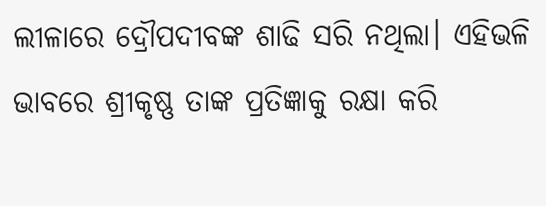ଲୀଳାରେ ଦ୍ରୌପଦୀବଙ୍କ ଶାଢି ସରି ନଥିଲା। ଏହିଭଳି ଭାବରେ ଶ୍ରୀକୃଷ୍ଣ ତାଙ୍କ ପ୍ରତିଜ୍ଞାକୁ ରକ୍ଷା କରି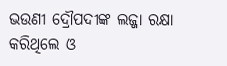ଭଉଣୀ ଦ୍ରୌପଦୀଙ୍କ ଲଜ୍ଜା ରକ୍ଷା କରିଥିଲେ ଓ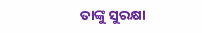ତାଙ୍କୁ ସୁରକ୍ଷା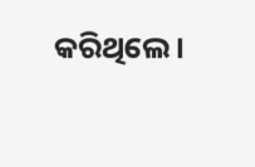କରିଥିଲେ।